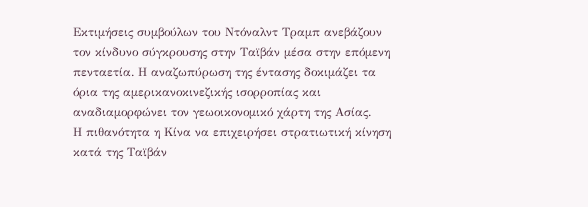Εκτιμήσεις συμβούλων του Ντόναλντ Τραμπ ανεβάζουν τον κίνδυνο σύγκρουσης στην Ταϊβάν μέσα στην επόμενη πενταετία. Η αναζωπύρωση της έντασης δοκιμάζει τα όρια της αμερικανοκινεζικής ισορροπίας και αναδιαμορφώνει τον γεωοικονομικό χάρτη της Ασίας.
Η πιθανότητα η Κίνα να επιχειρήσει στρατιωτική κίνηση κατά της Ταϊβάν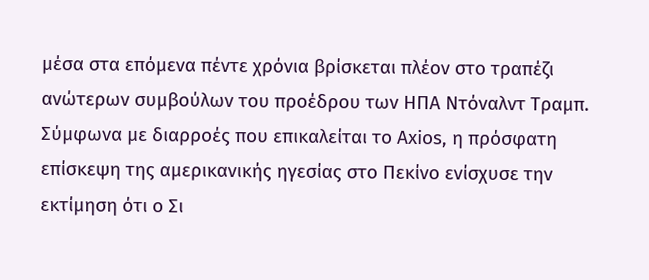μέσα στα επόμενα πέντε χρόνια βρίσκεται πλέον στο τραπέζι ανώτερων συμβούλων του προέδρου των ΗΠΑ Ντόναλντ Τραμπ. Σύμφωνα με διαρροές που επικαλείται το Axios, η πρόσφατη επίσκεψη της αμερικανικής ηγεσίας στο Πεκίνο ενίσχυσε την εκτίμηση ότι ο Σι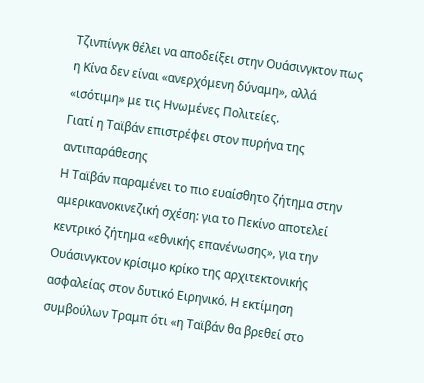Τζινπίνγκ θέλει να αποδείξει στην Ουάσινγκτον πως η Κίνα δεν είναι «ανερχόμενη δύναμη», αλλά «ισότιμη» με τις Ηνωμένες Πολιτείες.
Γιατί η Ταϊβάν επιστρέφει στον πυρήνα της αντιπαράθεσης
Η Ταϊβάν παραμένει το πιο ευαίσθητο ζήτημα στην αμερικανοκινεζική σχέση: για το Πεκίνο αποτελεί κεντρικό ζήτημα «εθνικής επανένωσης», για την Ουάσινγκτον κρίσιμο κρίκο της αρχιτεκτονικής ασφαλείας στον δυτικό Ειρηνικό. Η εκτίμηση συμβούλων Τραμπ ότι «η Ταϊβάν θα βρεθεί στο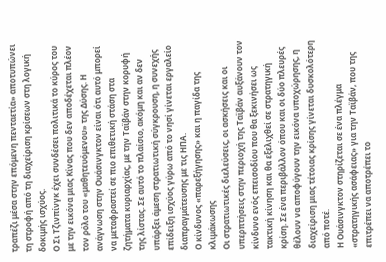τραπέζι μέσα στην επόμενη πενταετία» αποτυπώνει τη στροφή από τη διαχείριση κρίσεων στη λογική δοκιμής ισχύος.
Ο Σι Τζινπίνγκ έχει συνδέσει πολιτικά το κύρος του με την εικόνα μιας Κίνας που δεν αποδέχεται πλέον τον ρόλο του «μαθητευόμενου» της Δύσης. Η ανάγνωση στην Ουάσινγκτον είναι ότι αυτό μπορεί να μεταφραστεί σε πιο επιθετική στάση στα ζητήματα κυριαρχίας, με την Ταϊβάν στην κορυφή της λίστας. Σε αυτό το πλαίσιο, ακόμη και αν δεν υπάρξει άμεση στρατιωτική σύγκρουση, η συνεχής επίδειξη ισχύος γύρω από το νησί γίνεται εργαλείο διαπραγμάτευσης με τις ΗΠΑ.
Ο κίνδυνος «παρεξήγησης» και η παγίδα της κλιμάκωσης
Οι στρατιωτικές διελεύσεις, οι ασκήσεις και οι υπερπτήσεις στην περιοχή της Ταϊβάν αυξάνουν τον κίνδυνο ενός επεισοδίου που θα ξεκινήσει ως τακτική κίνηση και θα εξελιχθεί σε στρατηγική κρίση. Σε ένα περιβάλλον όπου και οι δύο πλευρές θέλουν να αποφύγουν την εικόνα υποχώρησης, η διαχείριση μιας τέτοιας κρίσης γίνεται δυσκολότερη από ποτέ.
Η Ουάσινγκτον στηρίζεται σε ένα πλέγμα «στρατηγικής ασάφειας» για την Ταϊβάν, που της επιτρέπει να αποτρέπει το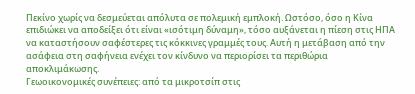Πεκίνο χωρίς να δεσμεύεται απόλυτα σε πολεμική εμπλοκή. Ωστόσο, όσο η Κίνα επιδιώκει να αποδείξει ότι είναι «ισότιμη δύναμη», τόσο αυξάνεται η πίεση στις ΗΠΑ να καταστήσουν σαφέστερες τις κόκκινες γραμμές τους. Αυτή η μετάβαση από την ασάφεια στη σαφήνεια ενέχει τον κίνδυνο να περιορίσει τα περιθώρια αποκλιμάκωσης.
Γεωοικονομικές συνέπειες: από τα μικροτσίπ στις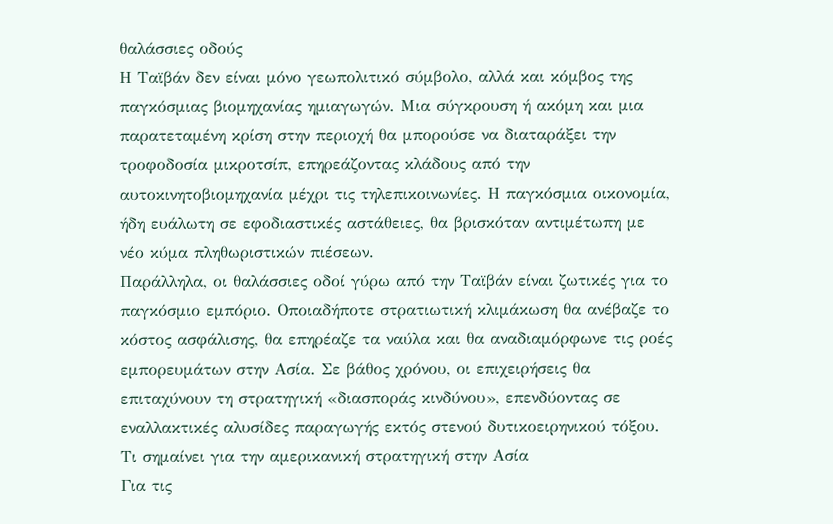θαλάσσιες οδούς
Η Ταϊβάν δεν είναι μόνο γεωπολιτικό σύμβολο, αλλά και κόμβος της παγκόσμιας βιομηχανίας ημιαγωγών. Μια σύγκρουση ή ακόμη και μια παρατεταμένη κρίση στην περιοχή θα μπορούσε να διαταράξει την τροφοδοσία μικροτσίπ, επηρεάζοντας κλάδους από την αυτοκινητοβιομηχανία μέχρι τις τηλεπικοινωνίες. Η παγκόσμια οικονομία, ήδη ευάλωτη σε εφοδιαστικές αστάθειες, θα βρισκόταν αντιμέτωπη με νέο κύμα πληθωριστικών πιέσεων.
Παράλληλα, οι θαλάσσιες οδοί γύρω από την Ταϊβάν είναι ζωτικές για το παγκόσμιο εμπόριο. Οποιαδήποτε στρατιωτική κλιμάκωση θα ανέβαζε το κόστος ασφάλισης, θα επηρέαζε τα ναύλα και θα αναδιαμόρφωνε τις ροές εμπορευμάτων στην Ασία. Σε βάθος χρόνου, οι επιχειρήσεις θα επιταχύνουν τη στρατηγική «διασποράς κινδύνου», επενδύοντας σε εναλλακτικές αλυσίδες παραγωγής εκτός στενού δυτικοειρηνικού τόξου.
Τι σημαίνει για την αμερικανική στρατηγική στην Ασία
Για τις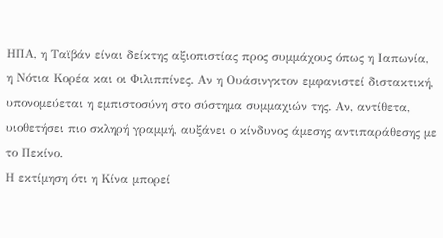ΗΠΑ, η Ταϊβάν είναι δείκτης αξιοπιστίας προς συμμάχους όπως η Ιαπωνία, η Νότια Κορέα και οι Φιλιππίνες. Αν η Ουάσινγκτον εμφανιστεί διστακτική, υπονομεύεται η εμπιστοσύνη στο σύστημα συμμαχιών της. Αν, αντίθετα, υιοθετήσει πιο σκληρή γραμμή, αυξάνει ο κίνδυνος άμεσης αντιπαράθεσης με το Πεκίνο.
Η εκτίμηση ότι η Κίνα μπορεί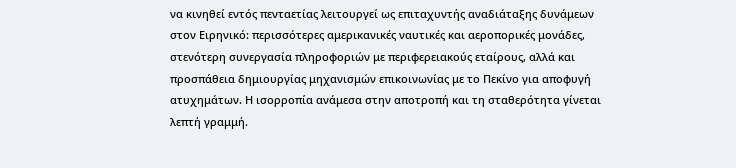να κινηθεί εντός πενταετίας λειτουργεί ως επιταχυντής αναδιάταξης δυνάμεων στον Ειρηνικό: περισσότερες αμερικανικές ναυτικές και αεροπορικές μονάδες, στενότερη συνεργασία πληροφοριών με περιφερειακούς εταίρους, αλλά και προσπάθεια δημιουργίας μηχανισμών επικοινωνίας με το Πεκίνο για αποφυγή ατυχημάτων. Η ισορροπία ανάμεσα στην αποτροπή και τη σταθερότητα γίνεται λεπτή γραμμή.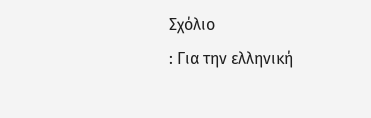Σχόλιο
: Για την ελληνική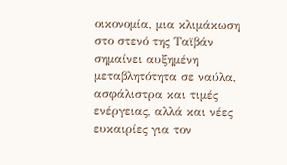οικονομία, μια κλιμάκωση στο στενό της Ταϊβάν σημαίνει αυξημένη μεταβλητότητα σε ναύλα, ασφάλιστρα και τιμές ενέργειας, αλλά και νέες ευκαιρίες για τον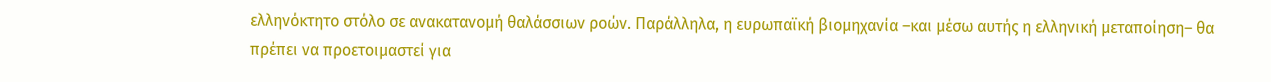ελληνόκτητο στόλο σε ανακατανομή θαλάσσιων ροών. Παράλληλα, η ευρωπαϊκή βιομηχανία –και μέσω αυτής η ελληνική μεταποίηση– θα πρέπει να προετοιμαστεί για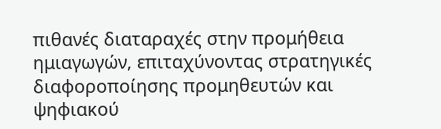πιθανές διαταραχές στην προμήθεια ημιαγωγών, επιταχύνοντας στρατηγικές διαφοροποίησης προμηθευτών και ψηφιακού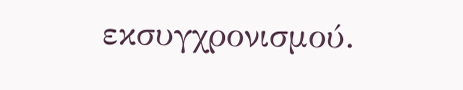εκσυγχρονισμού.